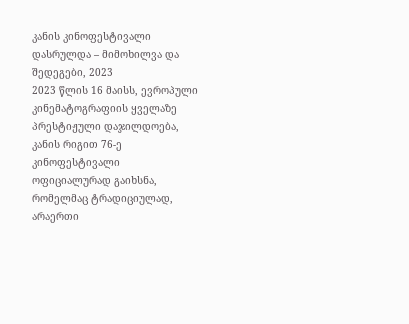კანის კინოფესტივალი დასრულდა – მიმოხილვა და შედეგები, 2023
2023 წლის 16 მაისს, ევროპული კინემატოგრაფიის ყველაზე პრესტიჟული დაჯილდოება, კანის რიგით 76-ე კინოფესტივალი ოფიციალურად გაიხსნა, რომელმაც ტრადიციულად, არაერთი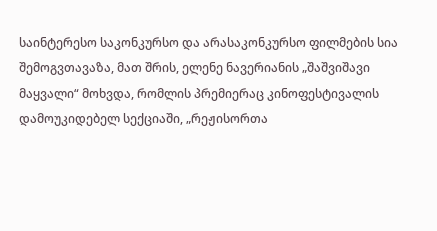საინტერესო საკონკურსო და არასაკონკურსო ფილმების სია შემოგვთავაზა, მათ შრის, ელენე ნავერიანის „შაშვიშავი მაყვალი“ მოხვდა, რომლის პრემიერაც კინოფესტივალის დამოუკიდებელ სექციაში, „რეჟისორთა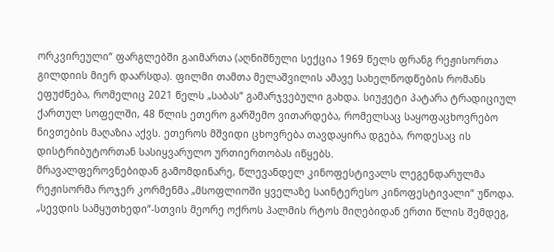ორკვირეული“ ფარგლებში გაიმართა (აღნიშნული სექცია 1969 წელს ფრანგ რეჟისორთა გილდიის მიერ დაარსდა). ფილმი თამთა მელაშვილის ამავე სახელწოდწების რომანს ეფუძნება, რომელიც 2021 წელს „საბას“ გამარჯვებული გახდა. სიუჟეტი პატარა ტრადიციულ ქართულ სოფელში, 48 წლის ეთერო გარშემო ვითარდება, რომელსაც საყოფაცხოვრებო ნივთების მაღაზია აქვს. ეთეროს მშვიდი ცხოვრება თავდაყირა დგება, როდესაც ის დისტრიბუტორთან სასიყვარულო ურთიერთობას იწყებს.
მრავალფეროვნებიდან გამომდინარე, წლევანდელ კინოფესტივალს ლეგენდარულმა რეჟისორმა როჯერ კორმენმა „მსოფლიოში ყველაზე საინტერესო კინოფესტივალი“ უწოდა.
„სევდის სამყუთხედი“-სთვის მეორე ოქროს პალმის რტოს მიღებიდან ერთი წლის შემდეგ,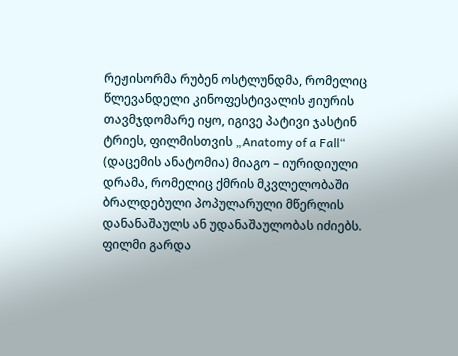რეჟისორმა რუბენ ოსტლუნდმა, რომელიც წლევანდელი კინოფესტივალის ჟიურის თავმჯდომარე იყო, იგივე პატივი ჯასტინ ტრიეს, ფილმისთვის „Anatomy of a Fall“ (დაცემის ანატომია) მიაგო – იურიდიული დრამა, რომელიც ქმრის მკვლელობაში ბრალდებული პოპულარული მწერლის დანანაშაულს ან უდანაშაულობას იძიებს. ფილმი გარდა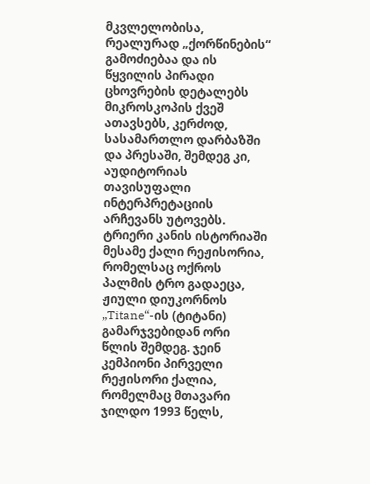მკვლელობისა, რეალურად „ქორწინების“ გამოძიებაა და ის წყვილის პირადი ცხოვრების დეტალებს მიკროსკოპის ქვეშ ათავსებს, კერძოდ, სასამართლო დარბაზში და პრესაში, შემდეგ კი, აუდიტორიას თავისუფალი ინტერპრეტაციის არჩევანს უტოვებს.
ტრიერი კანის ისტორიაში მესამე ქალი რეჟისორია, რომელსაც ოქროს პალმის ტრო გადაეცა, ჟიული დიუკორნოს „Titane“-ის (ტიტანი) გამარჯვებიდან ორი წლის შემდეგ. ჯეინ კემპიონი პირველი რეჟისორი ქალია, რომელმაც მთავარი ჯილდო 1993 წელს,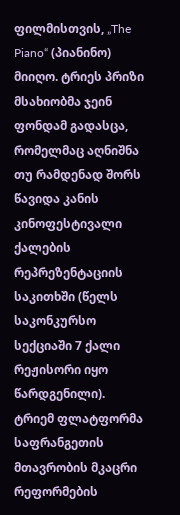ფილმისთვის, „The Piano“ (პიანინო) მიიღო. ტრიეს პრიზი მსახიობმა ჯეინ ფონდამ გადასცა, რომელმაც აღნიშნა თუ რამდენად შორს წავიდა კანის კინოფესტივალი ქალების რეპრეზენტაციის საკითხში (წელს საკონკურსო სექციაში 7 ქალი რეჟისორი იყო წარდგენილი). ტრიემ ფლატფორმა საფრანგეთის მთავრობის მკაცრი რეფორმების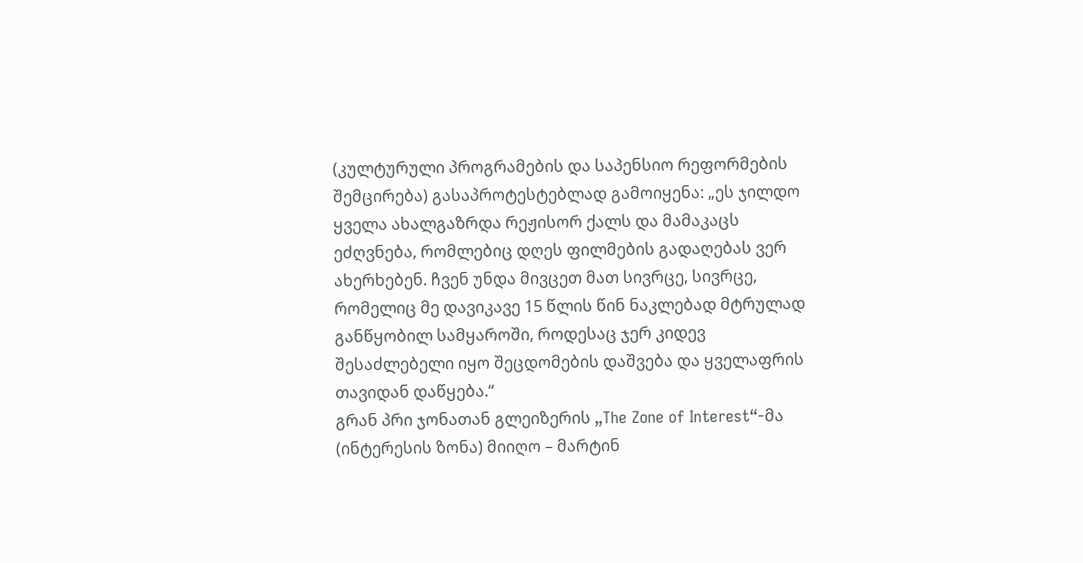(კულტურული პროგრამების და საპენსიო რეფორმების შემცირება) გასაპროტესტებლად გამოიყენა: „ეს ჯილდო ყველა ახალგაზრდა რეჟისორ ქალს და მამაკაცს ეძღვნება, რომლებიც დღეს ფილმების გადაღებას ვერ ახერხებენ. ჩვენ უნდა მივცეთ მათ სივრცე, სივრცე, რომელიც მე დავიკავე 15 წლის წინ ნაკლებად მტრულად განწყობილ სამყაროში, როდესაც ჯერ კიდევ შესაძლებელი იყო შეცდომების დაშვება და ყველაფრის თავიდან დაწყება.“
გრან პრი ჯონათან გლეიზერის „The Zone of Interest“-მა (ინტერესის ზონა) მიიღო – მარტინ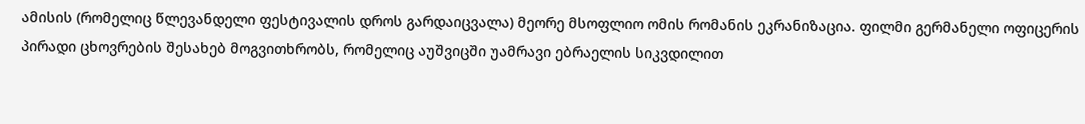ამისის (რომელიც წლევანდელი ფესტივალის დროს გარდაიცვალა) მეორე მსოფლიო ომის რომანის ეკრანიზაცია. ფილმი გერმანელი ოფიცერის პირადი ცხოვრების შესახებ მოგვითხრობს, რომელიც აუშვიცში უამრავი ებრაელის სიკვდილით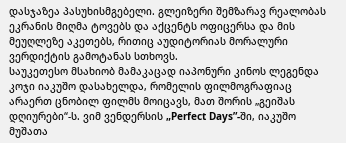დასჯაზეა პასუხისმგებელი. გლეიზერი შემზარავ რეალობას ეკრანის მიღმა ტოვებს და აქცენტს ოფიცერსა და მის მეუღლეზე აკეთებს, რითიც აუდიტორიას მორალური ვერდიქტის გამოტანას სთხოვს.
საუკეთესო მსახიობ მამაკაცად იაპონური კინოს ლეგენდა კოჯი იაკუშო დასახელდა, რომელის ფილმოგრაფიაც არაერთ ცნობილ ფილმს მოიცავს, მათ შორის „გეიშას დღიურები“-ს. ვიმ ვენდერსის „Perfect Days”-ში, იაკუშო მუშათა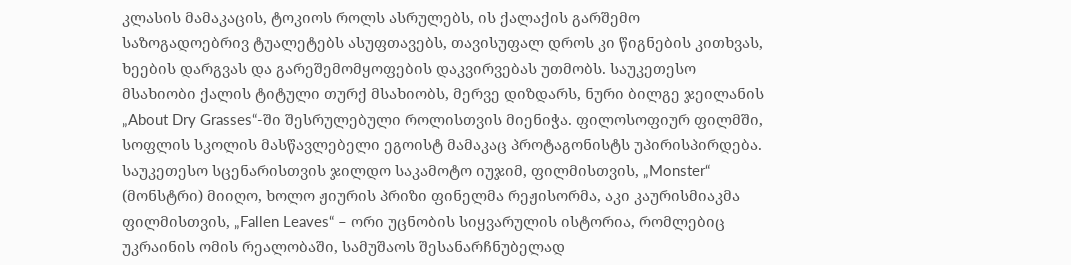კლასის მამაკაცის, ტოკიოს როლს ასრულებს, ის ქალაქის გარშემო საზოგადოებრივ ტუალეტებს ასუფთავებს, თავისუფალ დროს კი წიგნების კითხვას, ხეების დარგვას და გარეშემომყოფების დაკვირვებას უთმობს. საუკეთესო მსახიობი ქალის ტიტული თურქ მსახიობს, მერვე დიზდარს, ნური ბილგე ჯეილანის „About Dry Grasses“-ში შესრულებული როლისთვის მიენიჭა. ფილოსოფიურ ფილმში, სოფლის სკოლის მასწავლებელი ეგოისტ მამაკაც პროტაგონისტს უპირისპირდება.
საუკეთესო სცენარისთვის ჯილდო საკამოტო იუჯიმ, ფილმისთვის, „Monster“ (მონსტრი) მიიღო, ხოლო ჟიურის პრიზი ფინელმა რეჟისორმა, აკი კაურისმიაკმა ფილმისთვის, „Fallen Leaves“ – ორი უცნობის სიყვარულის ისტორია, რომლებიც უკრაინის ომის რეალობაში, სამუშაოს შესანარჩნუბელად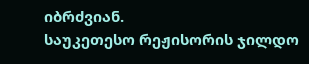იბრძვიან.
საუკეთესო რეჟისორის ჯილდო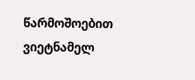წარმოშოებით ვიეტნამელ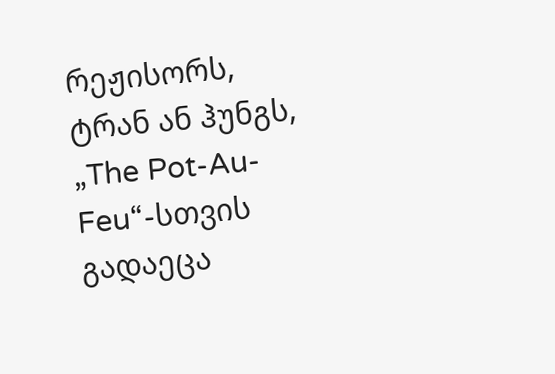რეჟისორს, ტრან ან ჰუნგს, „The Pot-Au-Feu“-სთვის გადაეცა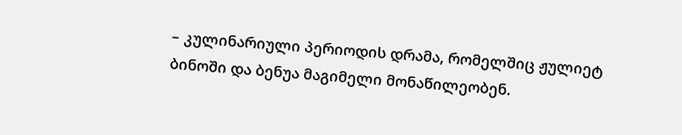– კულინარიული პერიოდის დრამა, რომელშიც ჟულიეტ ბინოში და ბენუა მაგიმელი მონაწილეობენ.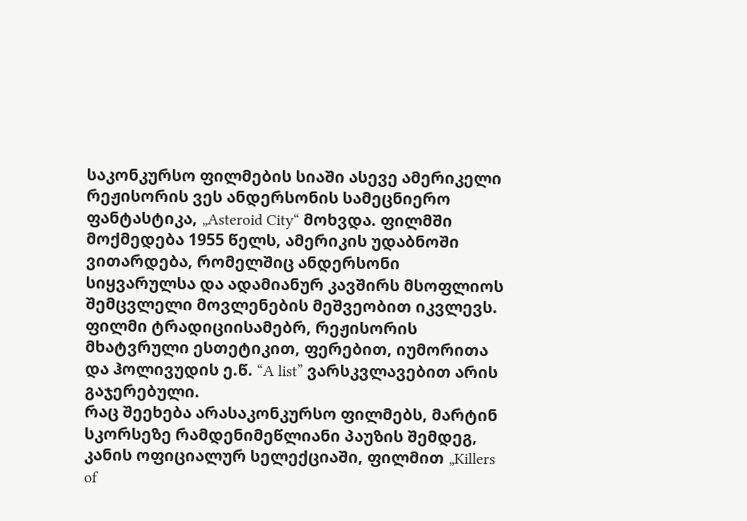საკონკურსო ფილმების სიაში ასევე ამერიკელი რეჟისორის ვეს ანდერსონის სამეცნიერო ფანტასტიკა, „Asteroid City“ მოხვდა. ფილმში მოქმედება 1955 წელს, ამერიკის უდაბნოში ვითარდება, რომელშიც ანდერსონი სიყვარულსა და ადამიანურ კავშირს მსოფლიოს შემცვლელი მოვლენების მეშვეობით იკვლევს. ფილმი ტრადიციისამებრ, რეჟისორის მხატვრული ესთეტიკით, ფერებით, იუმორითა და ჰოლივუდის ე.წ. “A list” ვარსკვლავებით არის გაჯერებული.
რაც შეეხება არასაკონკურსო ფილმებს, მარტინ სკორსეზე რამდენიმეწლიანი პაუზის შემდეგ, კანის ოფიციალურ სელექციაში, ფილმით „Killers of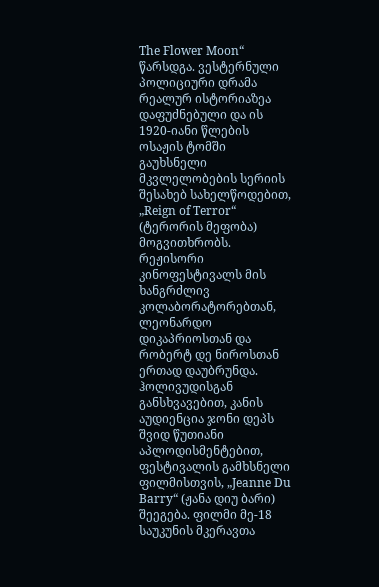The Flower Moon“ წარსდგა. ვესტერნული პოლიციური დრამა რეალურ ისტორიაზეა დაფუძნებული და ის 1920-იანი წლების ოსაჟის ტომში გაუხსნელი მკვლელობების სერიის შესახებ სახელწოდებით, „Reign of Terror“ (ტერორის მეფობა) მოგვითხრობს. რეჟისორი კინოფესტივალს მის ხანგრძლივ კოლაბორატორებთან, ლეონარდო დიკაპრიოსთან და რობერტ დე ნიროსთან ერთად დაუბრუნდა.
ჰოლივუდისგან განსხვავებით, კანის აუდიენცია ჯონი დეპს შვიდ წუთიანი აპლოდისმენტებით, ფესტივალის გამხსნელი ფილმისთვის, „Jeanne Du Barry“ (ჟანა დიუ ბარი) შეეგება. ფილმი მე-18 საუკუნის მკერავთა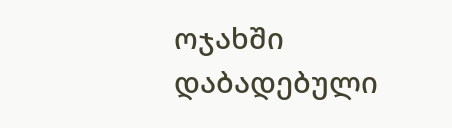ოჯახში დაბადებული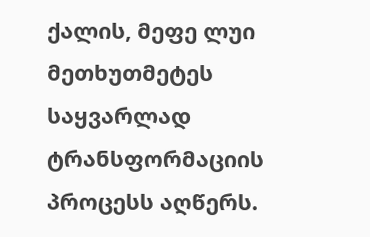ქალის, მეფე ლუი მეთხუთმეტეს საყვარლად ტრანსფორმაციის პროცესს აღწერს.